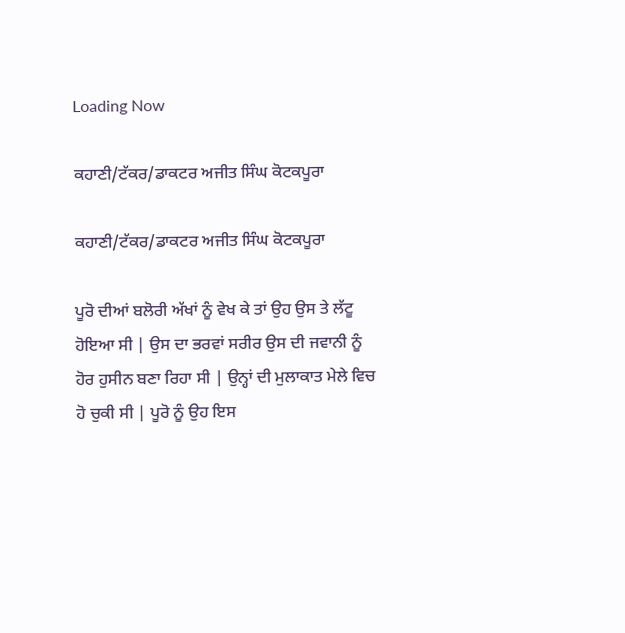Loading Now

ਕਹਾਣੀ/ਟੱਕਰ/ਡਾਕਟਰ ਅਜੀਤ ਸਿੰਘ ਕੋਟਕਪੂਰਾ

ਕਹਾਣੀ/ਟੱਕਰ/ਡਾਕਟਰ ਅਜੀਤ ਸਿੰਘ ਕੋਟਕਪੂਰਾ

ਪੂਰੋ ਦੀਆਂ ਬਲੋਰੀ ਅੱਖਾਂ ਨੂੰ ਵੇਖ ਕੇ ਤਾਂ ਉਹ ਉਸ ਤੇ ਲੱਟੂ ਹੋਇਆ ਸੀ | ਉਸ ਦਾ ਭਰਵਾਂ ਸਰੀਰ ਉਸ ਦੀ ਜਵਾਨੀ ਨੂੰ ਹੋਰ ਹੁਸੀਨ ਬਣਾ ਰਿਹਾ ਸੀ | ਉਨ੍ਹਾਂ ਦੀ ਮੁਲਾਕਾਤ ਮੇਲੇ ਵਿਚ ਹੋ ਚੁਕੀ ਸੀ | ਪੂਰੋ ਨੂੰ ਉਹ ਇਸ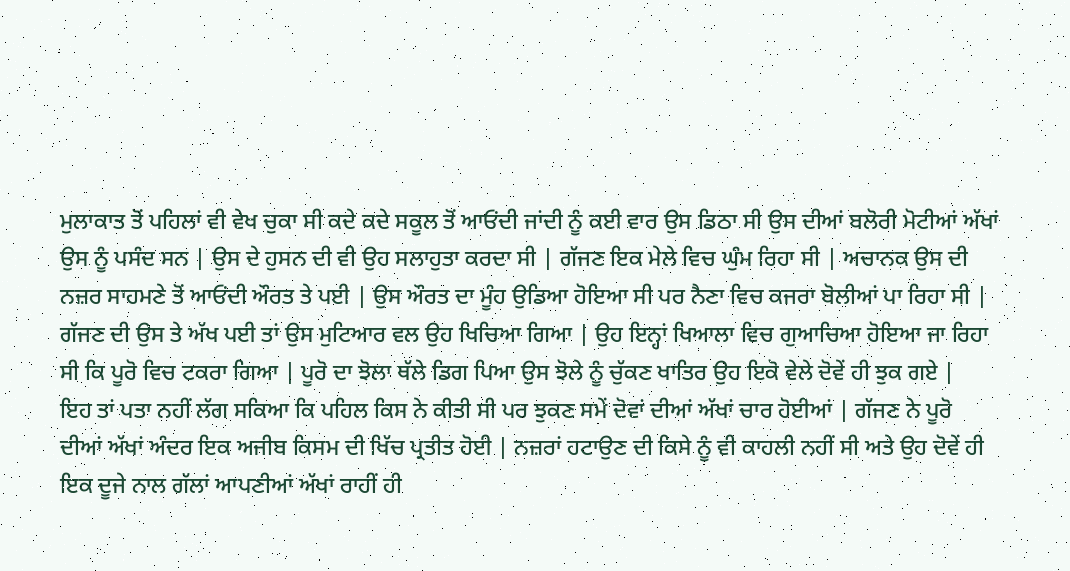ਮੁਲਾਕਾਤ ਤੋਂ ਪਹਿਲਾਂ ਵੀ ਵੇਖ ਚੁਕਾ ਸੀ ਕਦੇ ਕਦੇ ਸਕੂਲ ਤੋਂ ਆਓਂਦੀ ਜਾਂਦੀ ਨੂੰ ਕਈ ਵਾਰ ਉਸ ਡਿਠਾ ਸੀ ਉਸ ਦੀਆਂ ਬਲੋਰੀ ਮੋਟੀਆਂ ਅੱਖਾਂ ਉਸ ਨੂੰ ਪਸੰਦ ਸਨ | ਉਸ ਦੇ ਹੁਸਨ ਦੀ ਵੀ ਉਹ ਸਲਾਹੁਤਾ ਕਰਦਾ ਸੀ | ਗੱਜਣ ਇਕ ਮੇਲੇ ਵਿਚ ਘੁੰਮ ਰਿਹਾ ਸੀ | ਅਚਾਨਕ ਉਸ ਦੀ ਨਜ਼ਰ ਸਾਹਮਣੇ ਤੋਂ ਆਓਂਦੀ ਔਰਤ ਤੇ ਪਈ | ਉਸ ਔਰਤ ਦਾ ਮੂੰਹ ਉਡਿਆ ਹੋਇਆ ਸੀ ਪਰ ਨੈਣਾ ਵਿਚ ਕਜਰਾ ਬੋਲੀਆਂ ਪਾ ਰਿਹਾ ਸੀ | ਗੱਜਣ ਦੀ ਉਸ ਤੇ ਅੱਖ ਪਈ ਤਾਂ ਉਸ ਮੁਟਿਆਰ ਵਲ ਉਹ ਖਿਚਿਆ ਗਿਆ | ਉਹ ਇਨ੍ਹਾਂ ਖਿਆਲਾ ਵਿਚ ਗੁਆਚਿਆ ਹੋਇਆ ਜਾ ਰਿਹਾ ਸੀ ਕਿ ਪੂਰੋ ਵਿਚ ਟਕਰਾ ਗਿਆ | ਪੂਰੋ ਦਾ ਝੋਲਾ ਥੱਲੇ ਡਿਗ ਪਿਆ ਉਸ ਝੋਲੇ ਨੂੰ ਚੁੱਕਣ ਖਾਤਿਰ ਉਹ ਇਕੋ ਵੇਲੇ ਦੋਵੇਂ ਹੀ ਝੁਕ ਗਏ |
ਇਹ ਤਾਂ ਪਤਾ ਨਹੀਂ ਲੱਗ ਸਕਿਆ ਕਿ ਪਹਿਲ ਕਿਸ ਨੇ ਕੀਤੀ ਸੀ ਪਰ ਝੁਕਣ ਸਮੇਂ ਦੋਵਾਂ ਦੀਆਂ ਅੱਖਾਂ ਚਾਰ ਹੋਈਆਂ | ਗੱਜਣ ਨੇ ਪੂਰੋ ਦੀਆਂ ਅੱਖਾਂ ਅੰਦਰ ਇਕ ਅਜੀਬ ਕਿਸਮ ਦੀ ਖਿੱਚ ਪ੍ਰਤੀਤ ਹੋਈ | ਨਜ਼ਰਾਂ ਹਟਾਉਣ ਦੀ ਕਿਸੇ ਨੂੰ ਵੀ ਕਾਹਲੀ ਨਹੀਂ ਸੀ ਅਤੇ ਉਹ ਦੋਵੇਂ ਹੀ ਇਕ ਦੂਜੇ ਨਾਲ ਗੱਲਾਂ ਆਪਣੀਆਂ ਅੱਖਾਂ ਰਾਹੀਂ ਹੀ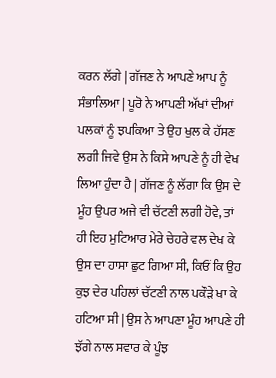ਕਰਨ ਲੱਗੇ | ਗੱਜਣ ਨੇ ਆਪਣੇ ਆਪ ਨੂੰ ਸੰਭਾਲਿਆ | ਪੂਰੋ ਨੇ ਆਪਣੀ ਅੱਖਾਂ ਦੀਆਂ ਪਲਕਾਂ ਨੂੰ ਝਪਕਿਆ ਤੇ ਉਹ ਖੁਲ ਕੇ ਹੱਸਣ ਲਗੀ ਜਿਵੇ ਉਸ ਨੇ ਕਿਸੇ ਆਪਣੇ ਨੂੰ ਹੀ ਵੇਖ ਲਿਆ ਹੁੰਦਾ ਹੈ | ਗੱਜਣ ਨੂੰ ਲੱਗਾ ਕਿ ਉਸ ਦੇ ਮੂੰਹ ਉਪਰ ਅਜੇ ਵੀ ਚੱਟਣੀ ਲਗੀ ਹੋਵੇ, ਤਾਂ ਹੀ ਇਹ ਮੁਟਿਆਰ ਮੇਰੇ ਚੇਹਰੇ ਵਲ ਦੇਖ ਕੇ ਉਸ ਦਾ ਹਾਸਾ ਛੁਟ ਗਿਆ ਸੀ, ਕਿਓਂ ਕਿ ਉਹ ਕੁਝ ਦੇਰ ਪਹਿਲਾਂ ਚੱਟਣੀ ਨਾਲ ਪਕੌੜੇ ਖਾ ਕੇ ਹਟਿਆ ਸੀ | ਉਸ ਨੇ ਆਪਣਾ ਮੂੰਹ ਆਪਣੇ ਹੀ ਝੱਗੇ ਨਾਲ ਸਵਾਰ ਕੇ ਪੂੰਝ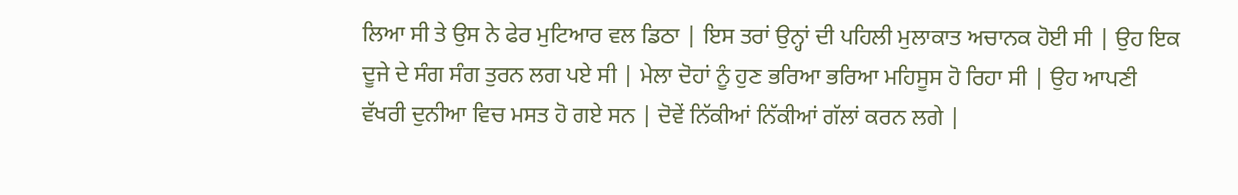ਲਿਆ ਸੀ ਤੇ ਉਸ ਨੇ ਫੇਰ ਮੁਟਿਆਰ ਵਲ ਡਿਠਾ | ਇਸ ਤਰਾਂ ਉਨ੍ਹਾਂ ਦੀ ਪਹਿਲੀ ਮੁਲਾਕਾਤ ਅਚਾਨਕ ਹੋਈ ਸੀ | ਉਹ ਇਕ ਦੂਜੇ ਦੇ ਸੰਗ ਸੰਗ ਤੁਰਨ ਲਗ ਪਏ ਸੀ | ਮੇਲਾ ਦੋਹਾਂ ਨੂੰ ਹੁਣ ਭਰਿਆ ਭਰਿਆ ਮਹਿਸੂਸ ਹੋ ਰਿਹਾ ਸੀ | ਉਹ ਆਪਣੀ ਵੱਖਰੀ ਦੁਨੀਆ ਵਿਚ ਮਸਤ ਹੋ ਗਏ ਸਨ | ਦੋਵੇਂ ਨਿੱਕੀਆਂ ਨਿੱਕੀਆਂ ਗੱਲਾਂ ਕਰਨ ਲਗੇ |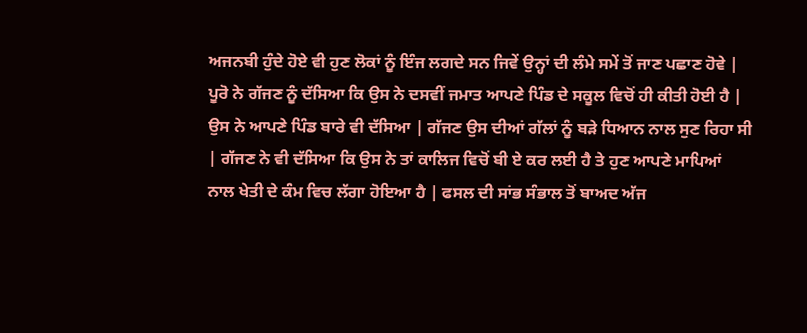ਅਜਨਬੀ ਹੁੰਦੇ ਹੋਏ ਵੀ ਹੁਣ ਲੋਕਾਂ ਨੂੰ ਇੰਜ ਲਗਦੇ ਸਨ ਜਿਵੇਂ ਉਨ੍ਹਾਂ ਦੀ ਲੰਮੇ ਸਮੇਂ ਤੋਂ ਜਾਣ ਪਛਾਣ ਹੋਵੇ |
ਪੂਰੋ ਨੇ ਗੱਜਣ ਨੂੰ ਦੱਸਿਆ ਕਿ ਉਸ ਨੇ ਦਸਵੀਂ ਜਮਾਤ ਆਪਣੇ ਪਿੰਡ ਦੇ ਸਕੂਲ ਵਿਚੋਂ ਹੀ ਕੀਤੀ ਹੋਈ ਹੈ | ਉਸ ਨੇ ਆਪਣੇ ਪਿੰਡ ਬਾਰੇ ਵੀ ਦੱਸਿਆ | ਗੱਜਣ ਉਸ ਦੀਆਂ ਗੱਲਾਂ ਨੂੰ ਬੜੇ ਧਿਆਨ ਨਾਲ ਸੁਣ ਰਿਹਾ ਸੀ | ਗੱਜਣ ਨੇ ਵੀ ਦੱਸਿਆ ਕਿ ਉਸ ਨੇ ਤਾਂ ਕਾਲਿਜ ਵਿਚੋਂ ਬੀ ਏ ਕਰ ਲਈ ਹੈ ਤੇ ਹੁਣ ਆਪਣੇ ਮਾਪਿਆਂ ਨਾਲ ਖੇਤੀ ਦੇ ਕੰਮ ਵਿਚ ਲੱਗਾ ਹੋਇਆ ਹੈ | ਫਸਲ ਦੀ ਸਾਂਭ ਸੰਭਾਲ ਤੋਂ ਬਾਅਦ ਅੱਜ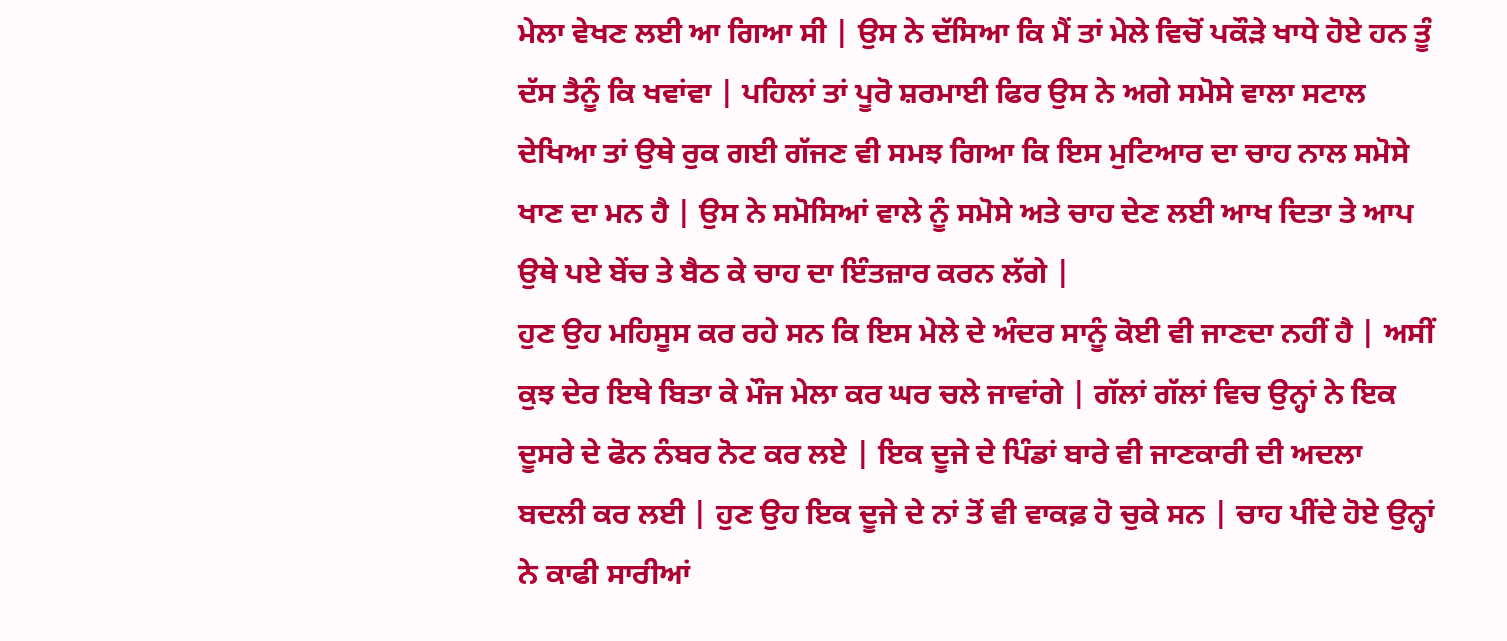ਮੇਲਾ ਵੇਖਣ ਲਈ ਆ ਗਿਆ ਸੀ | ਉਸ ਨੇ ਦੱਸਿਆ ਕਿ ਮੈਂ ਤਾਂ ਮੇਲੇ ਵਿਚੋਂ ਪਕੌੜੇ ਖਾਧੇ ਹੋਏ ਹਨ ਤੂੰ ਦੱਸ ਤੈਨੂੰ ਕਿ ਖਵਾਂਵਾ | ਪਹਿਲਾਂ ਤਾਂ ਪੂਰੋ ਸ਼ਰਮਾਈ ਫਿਰ ਉਸ ਨੇ ਅਗੇ ਸਮੋਸੇ ਵਾਲਾ ਸਟਾਲ ਦੇਖਿਆ ਤਾਂ ਉਥੇ ਰੁਕ ਗਈ ਗੱਜਣ ਵੀ ਸਮਝ ਗਿਆ ਕਿ ਇਸ ਮੁਟਿਆਰ ਦਾ ਚਾਹ ਨਾਲ ਸਮੋਸੇ ਖਾਣ ਦਾ ਮਨ ਹੈ | ਉਸ ਨੇ ਸਮੋਸਿਆਂ ਵਾਲੇ ਨੂੰ ਸਮੋਸੇ ਅਤੇ ਚਾਹ ਦੇਣ ਲਈ ਆਖ ਦਿਤਾ ਤੇ ਆਪ ਉਥੇ ਪਏ ਬੇਂਚ ਤੇ ਬੈਠ ਕੇ ਚਾਹ ਦਾ ਇੰਤਜ਼ਾਰ ਕਰਨ ਲੱਗੇ |
ਹੁਣ ਉਹ ਮਹਿਸੂਸ ਕਰ ਰਹੇ ਸਨ ਕਿ ਇਸ ਮੇਲੇ ਦੇ ਅੰਦਰ ਸਾਨੂੰ ਕੋਈ ਵੀ ਜਾਣਦਾ ਨਹੀਂ ਹੈ | ਅਸੀਂ ਕੁਝ ਦੇਰ ਇਥੇ ਬਿਤਾ ਕੇ ਮੌਜ ਮੇਲਾ ਕਰ ਘਰ ਚਲੇ ਜਾਵਾਂਗੇ | ਗੱਲਾਂ ਗੱਲਾਂ ਵਿਚ ਉਨ੍ਹਾਂ ਨੇ ਇਕ ਦੂਸਰੇ ਦੇ ਫੋਨ ਨੰਬਰ ਨੋਟ ਕਰ ਲਏ | ਇਕ ਦੂਜੇ ਦੇ ਪਿੰਡਾਂ ਬਾਰੇ ਵੀ ਜਾਣਕਾਰੀ ਦੀ ਅਦਲਾ ਬਦਲੀ ਕਰ ਲਈ | ਹੁਣ ਉਹ ਇਕ ਦੂਜੇ ਦੇ ਨਾਂ ਤੋਂ ਵੀ ਵਾਕਫ਼ ਹੋ ਚੁਕੇ ਸਨ | ਚਾਹ ਪੀਂਦੇ ਹੋਏ ਉਨ੍ਹਾਂ ਨੇ ਕਾਫੀ ਸਾਰੀਆਂ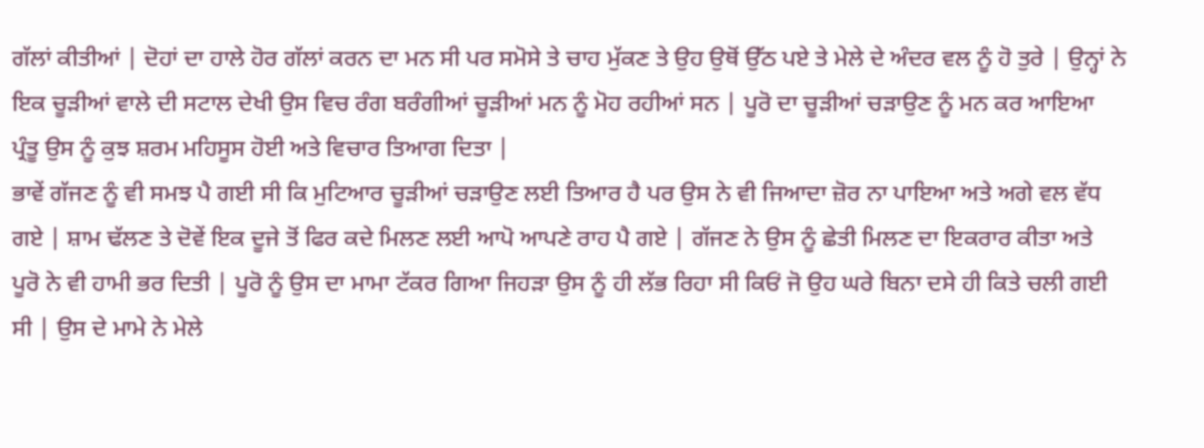ਗੱਲਾਂ ਕੀਤੀਆਂ | ਦੋਹਾਂ ਦਾ ਹਾਲੇ ਹੋਰ ਗੱਲਾਂ ਕਰਨ ਦਾ ਮਨ ਸੀ ਪਰ ਸਮੋਸੇ ਤੇ ਚਾਹ ਮੁੱਕਣ ਤੇ ਉਹ ਉਥੋਂ ਉੱਠ ਪਏ ਤੇ ਮੇਲੇ ਦੇ ਅੰਦਰ ਵਲ ਨੂੰ ਹੋ ਤੁਰੇ | ਉਨ੍ਹਾਂ ਨੇ ਇਕ ਚੂੜੀਆਂ ਵਾਲੇ ਦੀ ਸਟਾਲ ਦੇਖੀ ਉਸ ਵਿਚ ਰੰਗ ਬਰੰਗੀਆਂ ਚੂੜੀਆਂ ਮਨ ਨੂੰ ਮੋਹ ਰਹੀਆਂ ਸਨ | ਪੂਰੋ ਦਾ ਚੂੜੀਆਂ ਚੜਾਉਣ ਨੂੰ ਮਨ ਕਰ ਆਇਆ ਪ੍ਰੰਤੂ ਉਸ ਨੂੰ ਕੁਝ ਸ਼ਰਮ ਮਹਿਸੂਸ ਹੋਈ ਅਤੇ ਵਿਚਾਰ ਤਿਆਗ ਦਿਤਾ |
ਭਾਵੇਂ ਗੱਜਣ ਨੂੰ ਵੀ ਸਮਝ ਪੈ ਗਈ ਸੀ ਕਿ ਮੁਟਿਆਰ ਚੂੜੀਆਂ ਚੜਾਉਣ ਲਈ ਤਿਆਰ ਹੈ ਪਰ ਉਸ ਨੇ ਵੀ ਜਿਆਦਾ ਜ਼ੋਰ ਨਾ ਪਾਇਆ ਅਤੇ ਅਗੇ ਵਲ ਵੱਧ ਗਏ | ਸ਼ਾਮ ਢੱਲਣ ਤੇ ਦੋਵੇਂ ਇਕ ਦੂਜੇ ਤੋਂ ਫਿਰ ਕਦੇ ਮਿਲਣ ਲਈ ਆਪੋ ਆਪਣੇ ਰਾਹ ਪੈ ਗਏ | ਗੱਜਣ ਨੇ ਉਸ ਨੂੰ ਛੇਤੀ ਮਿਲਣ ਦਾ ਇਕਰਾਰ ਕੀਤਾ ਅਤੇ ਪੂਰੋ ਨੇ ਵੀ ਹਾਮੀ ਭਰ ਦਿਤੀ | ਪੂਰੋ ਨੂੰ ਉਸ ਦਾ ਮਾਮਾ ਟੱਕਰ ਗਿਆ ਜਿਹੜਾ ਉਸ ਨੂੰ ਹੀ ਲੱਭ ਰਿਹਾ ਸੀ ਕਿਓਂ ਜੋ ਉਹ ਘਰੇ ਬਿਨਾ ਦਸੇ ਹੀ ਕਿਤੇ ਚਲੀ ਗਈ ਸੀ | ਉਸ ਦੇ ਮਾਮੇ ਨੇ ਮੇਲੇ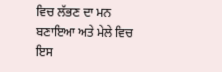ਵਿਚ ਲੱਭਣ ਦਾ ਮਨ ਬਣਾਇਆ ਅਤੇ ਮੇਲੇ ਵਿਚ ਇਸ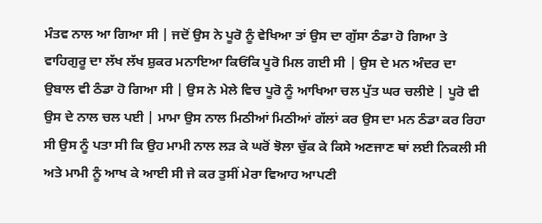ਮੰਤਵ ਨਾਲ ਆ ਗਿਆ ਸੀ | ਜਦੋਂ ਉਸ ਨੇ ਪੂਰੋ ਨੂੰ ਵੇਖਿਆ ਤਾਂ ਉਸ ਦਾ ਗੁੱਸਾ ਠੰਡਾ ਹੋ ਗਿਆ ਤੇ ਵਾਹਿਗੁਰੂ ਦਾ ਲੱਖ ਲੱਖ ਸ਼ੁਕਰ ਮਨਾਇਆ ਕਿਓਂਕਿ ਪੂਰੋ ਮਿਲ ਗਈ ਸੀ | ਉਸ ਦੇ ਮਨ ਅੰਦਰ ਦਾ ਉਬਾਲ ਵੀ ਠੰਡਾ ਹੋ ਗਿਆ ਸੀ | ਉਸ ਨੇ ਮੇਲੇ ਵਿਚ ਪੂਰੋ ਨੂੰ ਆਖਿਆ ਚਲ ਪੁੱਤ ਘਰ ਚਲੀਏ | ਪੂਰੋ ਵੀ ਉਸ ਦੇ ਨਾਲ ਚਲ ਪਈ | ਮਾਮਾ ਉਸ ਨਾਲ ਮਿਠੀਆਂ ਮਿਠੀਆਂ ਗੱਲਾਂ ਕਰ ਉਸ ਦਾ ਮਨ ਠੰਡਾ ਕਰ ਰਿਹਾ ਸੀ ਉਸ ਨੂੰ ਪਤਾ ਸੀ ਕਿ ਉਹ ਮਾਮੀ ਨਾਲ ਲੜ ਕੇ ਘਰੋਂ ਝੋਲਾ ਚੁੱਕ ਕੇ ਕਿਸੇ ਅਣਜਾਣ ਥਾਂ ਲਈ ਨਿਕਲੀ ਸੀ ਅਤੇ ਮਾਮੀ ਨੂੰ ਆਖ ਕੇ ਆਈ ਸੀ ਜੇ ਕਰ ਤੁਸੀਂ ਮੇਰਾ ਵਿਆਹ ਆਪਣੀ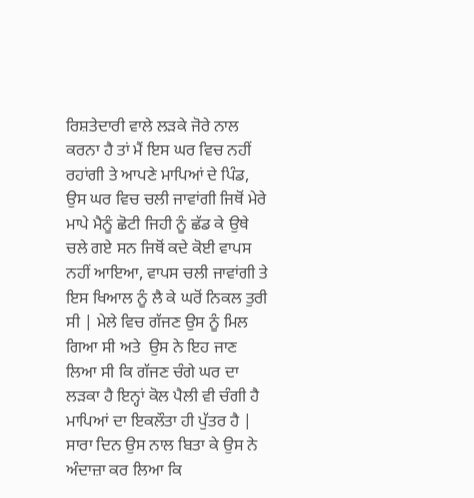ਰਿਸ਼ਤੇਦਾਰੀ ਵਾਲੇ ਲੜਕੇ ਜੋਰੇ ਨਾਲ ਕਰਨਾ ਹੈ ਤਾਂ ਮੈਂ ਇਸ ਘਰ ਵਿਚ ਨਹੀਂ ਰਹਾਂਗੀ ਤੇ ਆਪਣੇ ਮਾਪਿਆਂ ਦੇ ਪਿੰਡ, ਉਸ ਘਰ ਵਿਚ ਚਲੀ ਜਾਵਾਂਗੀ ਜਿਥੋਂ ਮੇਰੇ ਮਾਪੇ ਮੈਨੂੰ ਛੋਟੀ ਜਿਹੀ ਨੂੰ ਛੱਡ ਕੇ ਉਥੇ ਚਲੇ ਗਏ ਸਨ ਜਿਥੋਂ ਕਦੇ ਕੋਈ ਵਾਪਸ ਨਹੀਂ ਆਇਆ, ਵਾਪਸ ਚਲੀ ਜਾਵਾਂਗੀ ਤੇ ਇਸ ਖਿਆਲ ਨੂੰ ਲੈ ਕੇ ਘਰੋਂ ਨਿਕਲ ਤੁਰੀ ਸੀ | ਮੇਲੇ ਵਿਚ ਗੱਜਣ ਉਸ ਨੂੰ ਮਿਲ ਗਿਆ ਸੀ ਅਤੇ  ਉਸ ਨੇ ਇਹ ਜਾਣ ਲਿਆ ਸੀ ਕਿ ਗੱਜਣ ਚੰਗੇ ਘਰ ਦਾ ਲੜਕਾ ਹੈ ਇਨ੍ਹਾਂ ਕੋਲ ਪੈਲੀ ਵੀ ਚੰਗੀ ਹੈ ਮਾਪਿਆਂ ਦਾ ਇਕਲੌਤਾ ਹੀ ਪੁੱਤਰ ਹੈ | ਸਾਰਾ ਦਿਨ ਉਸ ਨਾਲ ਬਿਤਾ ਕੇ ਉਸ ਨੇ ਅੰਦਾਜ਼ਾ ਕਰ ਲਿਆ ਕਿ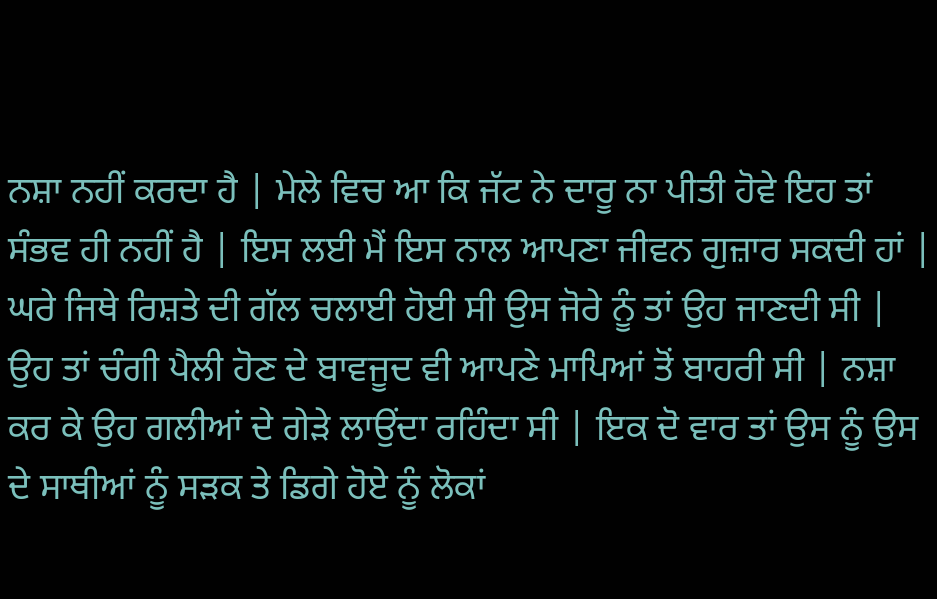ਨਸ਼ਾ ਨਹੀਂ ਕਰਦਾ ਹੈ | ਮੇਲੇ ਵਿਚ ਆ ਕਿ ਜੱਟ ਨੇ ਦਾਰੂ ਨਾ ਪੀਤੀ ਹੋਵੇ ਇਹ ਤਾਂ ਸੰਭਵ ਹੀ ਨਹੀਂ ਹੈ | ਇਸ ਲਈ ਮੈਂ ਇਸ ਨਾਲ ਆਪਣਾ ਜੀਵਨ ਗੁਜ਼ਾਰ ਸਕਦੀ ਹਾਂ |
ਘਰੇ ਜਿਥੇ ਰਿਸ਼ਤੇ ਦੀ ਗੱਲ ਚਲਾਈ ਹੋਈ ਸੀ ਉਸ ਜੋਰੇ ਨੂੰ ਤਾਂ ਉਹ ਜਾਣਦੀ ਸੀ | ਉਹ ਤਾਂ ਚੰਗੀ ਪੈਲੀ ਹੋਣ ਦੇ ਬਾਵਜੂਦ ਵੀ ਆਪਣੇ ਮਾਪਿਆਂ ਤੋਂ ਬਾਹਰੀ ਸੀ | ਨਸ਼ਾ ਕਰ ਕੇ ਉਹ ਗਲੀਆਂ ਦੇ ਗੇੜੇ ਲਾਉਂਦਾ ਰਹਿੰਦਾ ਸੀ | ਇਕ ਦੋ ਵਾਰ ਤਾਂ ਉਸ ਨੂੰ ਉਸ ਦੇ ਸਾਥੀਆਂ ਨੂੰ ਸੜਕ ਤੇ ਡਿਗੇ ਹੋਏ ਨੂੰ ਲੋਕਾਂ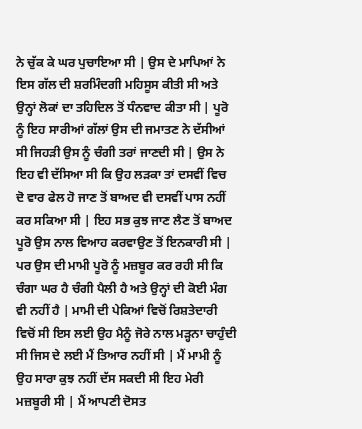ਨੇ ਚੁੱਕ ਕੇ ਘਰ ਪੁਚਾਇਆ ਸੀ | ਉਸ ਦੇ ਮਾਪਿਆਂ ਨੇ ਇਸ ਗੱਲ ਦੀ ਸ਼ਰਮਿੰਦਗੀ ਮਹਿਸੂਸ ਕੀਤੀ ਸੀ ਅਤੇ ਉਨ੍ਹਾਂ ਲੋਕਾਂ ਦਾ ਤਹਿਦਿਲ ਤੋਂ ਧੰਨਵਾਦ ਕੀਤਾ ਸੀ | ਪੂਰੋ ਨੂੰ ਇਹ ਸਾਰੀਆਂ ਗੱਲਾਂ ਉਸ ਦੀ ਜਮਾਤਣ ਨੇ ਦੱਸੀਆਂ ਸੀ ਜਿਹੜੀ ਉਸ ਨੂੰ ਚੰਗੀ ਤਰਾਂ ਜਾਣਦੀ ਸੀ | ਉਸ ਨੇ ਇਹ ਵੀ ਦੱਸਿਆ ਸੀ ਕਿ ਉਹ ਲੜਕਾ ਤਾਂ ਦਸਵੀਂ ਵਿਚ ਦੋ ਵਾਰ ਫੇਲ ਹੋ ਜਾਣ ਤੋਂ ਬਾਅਦ ਵੀ ਦਸਵੀਂ ਪਾਸ ਨਹੀਂ ਕਰ ਸਕਿਆ ਸੀ | ਇਹ ਸਭ ਕੁਝ ਜਾਣ ਲੈਣ ਤੋਂ ਬਾਅਦ ਪੂਰੋ ਉਸ ਨਾਲ ਵਿਆਹ ਕਰਵਾਉਣ ਤੋਂ ਇਨਕਾਰੀ ਸੀ | ਪਰ ਉਸ ਦੀ ਮਾਮੀ ਪੂਰੋ ਨੂੰ ਮਜ਼ਬੂਰ ਕਰ ਰਹੀ ਸੀ ਕਿ ਚੰਗਾ ਘਰ ਹੈ ਚੰਗੀ ਪੈਲੀ ਹੈ ਅਤੇ ਉਨ੍ਹਾਂ ਦੀ ਕੋਈ ਮੰਗ ਵੀ ਨਹੀਂ ਹੈ | ਮਾਮੀ ਦੀ ਪੇਕਿਆਂ ਵਿਚੋਂ ਰਿਸ਼ਤੇਦਾਰੀ ਵਿਚੋਂ ਸੀ ਇਸ ਲਈ ਉਹ ਮੈਨੂੰ ਜੋਰੇ ਨਾਲ ਮੜ੍ਹਨਾ ਚਾਹੁੰਦੀ ਸੀ ਜਿਸ ਦੇ ਲਈ ਮੈਂ ਤਿਆਰ ਨਹੀਂ ਸੀ | ਮੈਂ ਮਾਮੀ ਨੂੰ ਉਹ ਸਾਰਾ ਕੁਝ ਨਹੀਂ ਦੱਸ ਸਕਦੀ ਸੀ ਇਹ ਮੇਰੀ ਮਜ਼ਬੂਰੀ ਸੀ | ਮੈਂ ਆਪਣੀ ਦੋਸਤ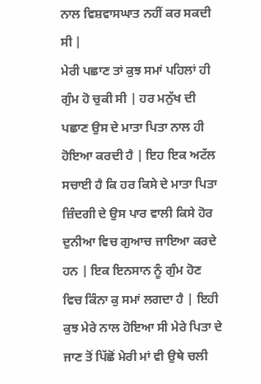ਨਾਲ ਵਿਸ਼ਵਾਸਘਾਤ ਨਹੀਂ ਕਰ ਸਕਦੀ ਸੀ |
ਮੇਰੀ ਪਛਾਣ ਤਾਂ ਕੁਝ ਸਮਾਂ ਪਹਿਲਾਂ ਹੀ ਗੁੰਮ ਹੋ ਚੁਕੀ ਸੀ | ਹਰ ਮਨੁੱਖ ਦੀ ਪਛਾਣ ਉਸ ਦੇ ਮਾਤਾ ਪਿਤਾ ਨਾਲ ਹੀ ਹੋਇਆ ਕਰਦੀ ਹੈ | ਇਹ ਇਕ ਅਟੱਲ ਸਚਾਈ ਹੈ ਕਿ ਹਰ ਕਿਸੇ ਦੇ ਮਾਤਾ ਪਿਤਾ ਜ਼ਿੰਦਗੀ ਦੇ ਉਸ ਪਾਰ ਵਾਲੀ ਕਿਸੇ ਹੋਰ ਦੁਨੀਆ ਵਿਚ ਗੁਆਚ ਜਾਇਆ ਕਰਦੇ ਹਨ | ਇਕ ਇਨਸਾਨ ਨੂੰ ਗੁੰਮ ਹੋਣ ਵਿਚ ਕਿੰਨਾ ਕੁ ਸਮਾਂ ਲਗਦਾ ਹੈ | ਇਹੀ ਕੁਝ ਮੇਰੇ ਨਾਲ ਹੋਇਆ ਸੀ ਮੇਰੇ ਪਿਤਾ ਦੇ ਜਾਣ ਤੋਂ ਪਿੱਛੋਂ ਮੇਰੀ ਮਾਂ ਵੀ ਉਥੇ ਚਲੀ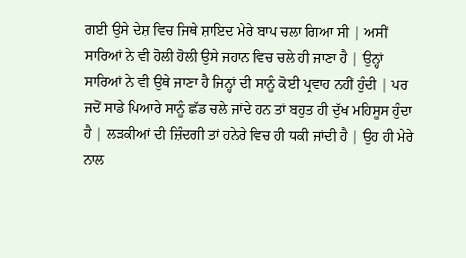ਗਈ ਉਸੇ ਦੇਸ਼ ਵਿਚ ਜਿਥੇ ਸ਼ਾਇਦ ਮੇਰੇ ਬਾਪ ਚਲਾ ਗਿਆ ਸੀ | ਅਸੀਂ ਸਾਰਿਆਂ ਨੇ ਵੀ ਹੋਲੀ ਹੋਲੀ ਉਸੇ ਜਹਾਨ ਵਿਚ ਚਲੇ ਹੀ ਜਾਣਾ ਹੈ | ਉਨ੍ਹਾਂ ਸਾਰਿਆਂ ਨੇ ਵੀ ਉਥੇ ਜਾਣਾ ਹੈ ਜਿਨ੍ਹਾਂ ਦੀ ਸਾਨੂੰ ਕੋਈ ਪ੍ਰਵਾਹ ਨਹੀਂ ਹੁੰਦੀ | ਪਰ ਜਦੋਂ ਸਾਡੇ ਪਿਆਰੇ ਸਾਨੂੰ ਛੱਡ ਚਲੇ ਜਾਂਦੇ ਹਨ ਤਾਂ ਬਹੁਤ ਹੀ ਦੁੱਖ ਮਹਿਸੂਸ ਹੁੰਦਾ ਹੈ | ਲੜਕੀਆਂ ਦੀ ਜ਼ਿੰਦਗੀ ਤਾਂ ਹਨੇਰੇ ਵਿਚ ਹੀ ਧਕੀ ਜਾਂਦੀ ਹੈ | ਉਹ ਹੀ ਮੇਰੇ ਨਾਲ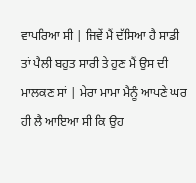ਵਾਪਰਿਆ ਸੀ | ਜਿਵੇਂ ਮੈਂ ਦੱਸਿਆ ਹੈ ਸਾਡੀ ਤਾਂ ਪੈਲੀ ਬਹੁਤ ਸਾਰੀ ਤੇ ਹੁਣ ਮੈਂ ਉਸ ਦੀ ਮਾਲਕਣ ਸਾਂ | ਮੇਰਾ ਮਾਮਾ ਮੈਨੂੰ ਆਪਣੇ ਘਰ ਹੀ ਲੈ ਆਇਆ ਸੀ ਕਿ ਉਹ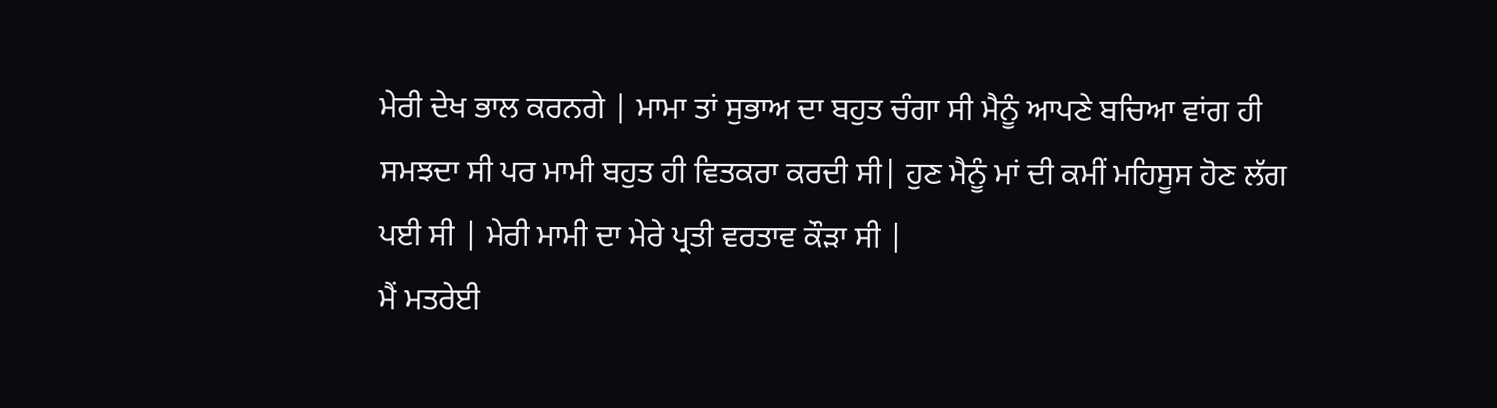ਮੇਰੀ ਦੇਖ ਭਾਲ ਕਰਨਗੇ | ਮਾਮਾ ਤਾਂ ਸੁਭਾਅ ਦਾ ਬਹੁਤ ਚੰਗਾ ਸੀ ਮੈਨੂੰ ਆਪਣੇ ਬਚਿਆ ਵਾਂਗ ਹੀ ਸਮਝਦਾ ਸੀ ਪਰ ਮਾਮੀ ਬਹੁਤ ਹੀ ਵਿਤਕਰਾ ਕਰਦੀ ਸੀ| ਹੁਣ ਮੈਨੂੰ ਮਾਂ ਦੀ ਕਮੀਂ ਮਹਿਸੂਸ ਹੋਣ ਲੱਗ ਪਈ ਸੀ | ਮੇਰੀ ਮਾਮੀ ਦਾ ਮੇਰੇ ਪ੍ਰਤੀ ਵਰਤਾਵ ਕੌੜਾ ਸੀ |
ਮੈਂ ਮਤਰੇਈ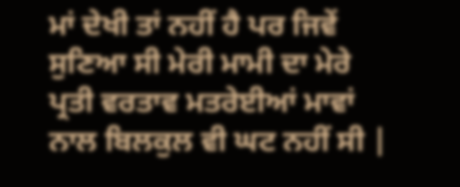ਮਾਂ ਦੇਖੀ ਤਾਂ ਨਹੀਂ ਹੈ ਪਰ ਜਿਵੇਂ ਸੁਣਿਆ ਸੀ ਮੇਰੀ ਮਾਮੀ ਦਾ ਮੇਰੇ ਪ੍ਰਤੀ ਵਰਤਾਵ ਮਤਰੇਈਆਂ ਮਾਵਾਂ ਨਾਲ ਬਿਲਕੁਲ ਵੀ ਘਟ ਨਹੀਂ ਸੀ |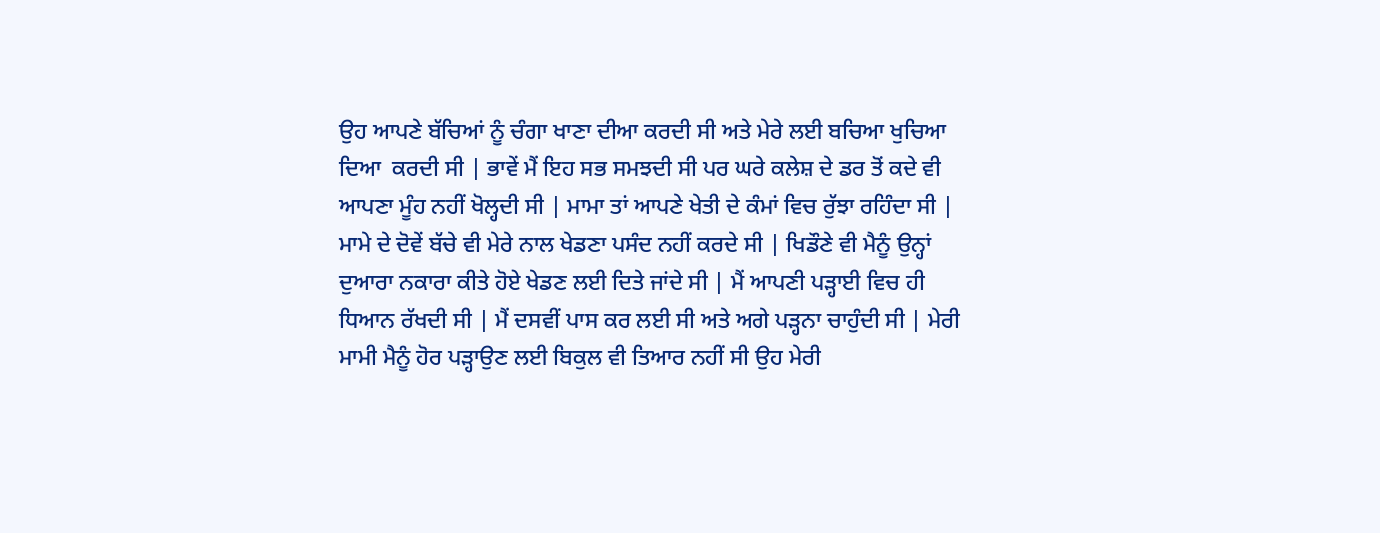ਉਹ ਆਪਣੇ ਬੱਚਿਆਂ ਨੂੰ ਚੰਗਾ ਖਾਣਾ ਦੀਆ ਕਰਦੀ ਸੀ ਅਤੇ ਮੇਰੇ ਲਈ ਬਚਿਆ ਖੁਚਿਆ ਦਿਆ  ਕਰਦੀ ਸੀ | ਭਾਵੇਂ ਮੈਂ ਇਹ ਸਭ ਸਮਝਦੀ ਸੀ ਪਰ ਘਰੇ ਕਲੇਸ਼ ਦੇ ਡਰ ਤੋਂ ਕਦੇ ਵੀ ਆਪਣਾ ਮੂੰਹ ਨਹੀਂ ਖੋਲ੍ਹਦੀ ਸੀ | ਮਾਮਾ ਤਾਂ ਆਪਣੇ ਖੇਤੀ ਦੇ ਕੰਮਾਂ ਵਿਚ ਰੁੱਝਾ ਰਹਿੰਦਾ ਸੀ | ਮਾਮੇ ਦੇ ਦੋਵੇਂ ਬੱਚੇ ਵੀ ਮੇਰੇ ਨਾਲ ਖੇਡਣਾ ਪਸੰਦ ਨਹੀਂ ਕਰਦੇ ਸੀ | ਖਿਡੌਣੇ ਵੀ ਮੈਨੂੰ ਉਨ੍ਹਾਂ ਦੁਆਰਾ ਨਕਾਰਾ ਕੀਤੇ ਹੋਏ ਖੇਡਣ ਲਈ ਦਿਤੇ ਜਾਂਦੇ ਸੀ | ਮੈਂ ਆਪਣੀ ਪੜ੍ਹਾਈ ਵਿਚ ਹੀ ਧਿਆਨ ਰੱਖਦੀ ਸੀ | ਮੈਂ ਦਸਵੀਂ ਪਾਸ ਕਰ ਲਈ ਸੀ ਅਤੇ ਅਗੇ ਪੜ੍ਹਨਾ ਚਾਹੁੰਦੀ ਸੀ | ਮੇਰੀ ਮਾਮੀ ਮੈਨੂੰ ਹੋਰ ਪੜ੍ਹਾਉਣ ਲਈ ਬਿਕੁਲ ਵੀ ਤਿਆਰ ਨਹੀਂ ਸੀ ਉਹ ਮੇਰੀ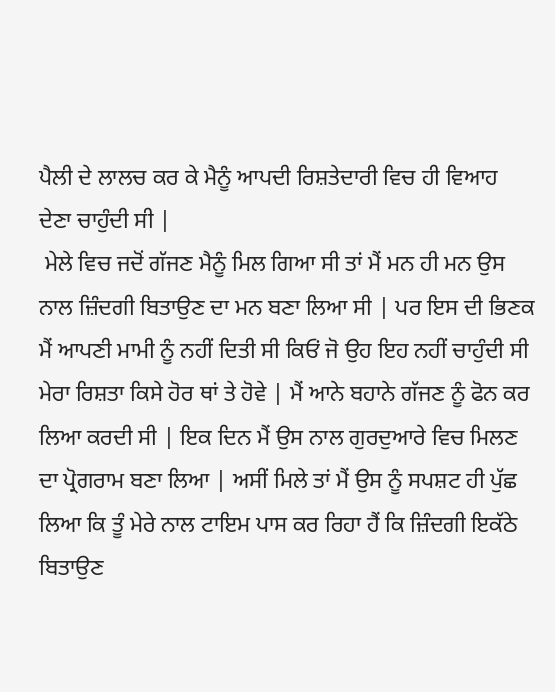ਪੈਲੀ ਦੇ ਲਾਲਚ ਕਰ ਕੇ ਮੈਨੂੰ ਆਪਦੀ ਰਿਸ਼ਤੇਦਾਰੀ ਵਿਚ ਹੀ ਵਿਆਹ ਦੇਣਾ ਚਾਹੁੰਦੀ ਸੀ |
 ਮੇਲੇ ਵਿਚ ਜਦੋਂ ਗੱਜਣ ਮੈਨੂੰ ਮਿਲ ਗਿਆ ਸੀ ਤਾਂ ਮੈਂ ਮਨ ਹੀ ਮਨ ਉਸ ਨਾਲ ਜ਼ਿੰਦਗੀ ਬਿਤਾਉਣ ਦਾ ਮਨ ਬਣਾ ਲਿਆ ਸੀ | ਪਰ ਇਸ ਦੀ ਭਿਣਕ ਮੈਂ ਆਪਣੀ ਮਾਮੀ ਨੂੰ ਨਹੀਂ ਦਿਤੀ ਸੀ ਕਿਓਂ ਜੋ ਉਹ ਇਹ ਨਹੀਂ ਚਾਹੁੰਦੀ ਸੀ ਮੇਰਾ ਰਿਸ਼ਤਾ ਕਿਸੇ ਹੋਰ ਥਾਂ ਤੇ ਹੋਵੇ | ਮੈਂ ਆਨੇ ਬਹਾਨੇ ਗੱਜਣ ਨੂੰ ਫੋਨ ਕਰ ਲਿਆ ਕਰਦੀ ਸੀ | ਇਕ ਦਿਨ ਮੈਂ ਉਸ ਨਾਲ ਗੁਰਦੁਆਰੇ ਵਿਚ ਮਿਲਣ ਦਾ ਪ੍ਰੋਗਰਾਮ ਬਣਾ ਲਿਆ | ਅਸੀਂ ਮਿਲੇ ਤਾਂ ਮੈਂ ਉਸ ਨੂੰ ਸਪਸ਼ਟ ਹੀ ਪੁੱਛ ਲਿਆ ਕਿ ਤੂੰ ਮੇਰੇ ਨਾਲ ਟਾਇਮ ਪਾਸ ਕਰ ਰਿਹਾ ਹੈਂ ਕਿ ਜ਼ਿੰਦਗੀ ਇਕੱਠੇ ਬਿਤਾਉਣ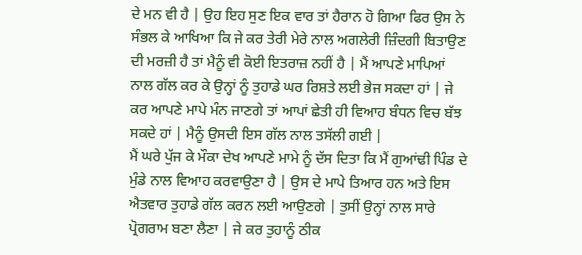ਦੇ ਮਨ ਵੀ ਹੈ | ਉਹ ਇਹ ਸੁਣ ਇਕ ਵਾਰ ਤਾਂ ਹੈਰਾਨ ਹੋ ਗਿਆ ਫਿਰ ਉਸ ਨੇ ਸੰਭਲ ਕੇ ਆਖਿਆ ਕਿ ਜੇ ਕਰ ਤੇਰੀ ਮੇਰੇ ਨਾਲ ਅਗਲੇਰੀ ਜ਼ਿੰਦਗੀ ਬਿਤਾਉਣ ਦੀ ਮਰਜ਼ੀ ਹੈ ਤਾਂ ਮੈਨੂੰ ਵੀ ਕੋਈ ਇਤਰਾਜ਼ ਨਹੀਂ ਹੈ | ਮੈਂ ਆਪਣੇ ਮਾਪਿਆਂ ਨਾਲ ਗੱਲ ਕਰ ਕੇ ਉਨ੍ਹਾਂ ਨੂੰ ਤੁਹਾਡੇ ਘਰ ਰਿਸ਼ਤੇ ਲਈ ਭੇਜ ਸਕਦਾ ਹਾਂ | ਜੇ ਕਰ ਆਪਣੇ ਮਾਪੇ ਮੰਨ ਜਾਣਗੇ ਤਾਂ ਆਪਾਂ ਛੇਤੀ ਹੀ ਵਿਆਹ ਬੰਧਨ ਵਿਚ ਬੱਝ ਸਕਦੇ ਹਾਂ | ਮੈਨੂੰ ਉਸਦੀ ਇਸ ਗੱਲ ਨਾਲ ਤਸੱਲੀ ਗਈ |
ਮੈਂ ਘਰੇ ਪੁੱਜ ਕੇ ਮੌਕਾ ਦੇਖ ਆਪਣੇ ਮਾਮੇ ਨੂੰ ਦੱਸ ਦਿਤਾ ਕਿ ਮੈਂ ਗੁਆਂਢੀ ਪਿੰਡ ਦੇ ਮੁੰਡੇ ਨਾਲ ਵਿਆਹ ਕਰਵਾਉਣਾ ਹੈ | ਉਸ ਦੇ ਮਾਪੇ ਤਿਆਰ ਹਨ ਅਤੇ ਇਸ ਐਤਵਾਰ ਤੁਹਾਡੇ ਗੱਲ ਕਰਨ ਲਈ ਆਉਣਗੇ | ਤੁਸੀਂ ਉਨ੍ਹਾਂ ਨਾਲ ਸਾਰੇ ਪ੍ਰੋਗਰਾਮ ਬਣਾ ਲੈਣਾ | ਜੇ ਕਰ ਤੁਹਾਨੂੰ ਠੀਕ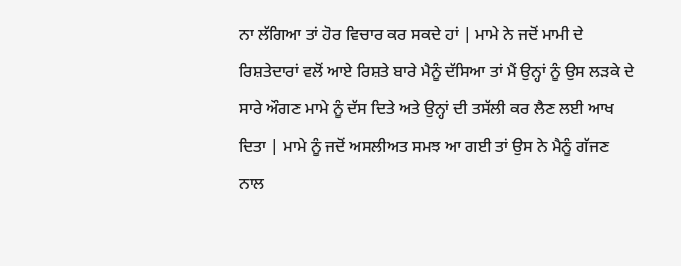ਨਾ ਲੱਗਿਆ ਤਾਂ ਹੋਰ ਵਿਚਾਰ ਕਰ ਸਕਦੇ ਹਾਂ | ਮਾਮੇ ਨੇ ਜਦੋਂ ਮਾਮੀ ਦੇ ਰਿਸ਼ਤੇਦਾਰਾਂ ਵਲੋਂ ਆਏ ਰਿਸ਼ਤੇ ਬਾਰੇ ਮੈਨੂੰ ਦੱਸਿਆ ਤਾਂ ਮੈਂ ਉਨ੍ਹਾਂ ਨੂੰ ਉਸ ਲੜਕੇ ਦੇ ਸਾਰੇ ਔਗਣ ਮਾਮੇ ਨੂੰ ਦੱਸ ਦਿਤੇ ਅਤੇ ਉਨ੍ਹਾਂ ਦੀ ਤਸੱਲੀ ਕਰ ਲੈਣ ਲਈ ਆਖ ਦਿਤਾ | ਮਾਮੇ ਨੂੰ ਜਦੋਂ ਅਸਲੀਅਤ ਸਮਝ ਆ ਗਈ ਤਾਂ ਉਸ ਨੇ ਮੈਨੂੰ ਗੱਜਣ ਨਾਲ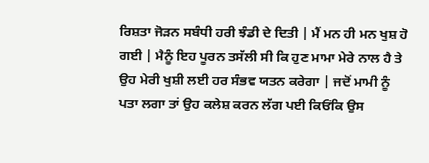ਰਿਸ਼ਤਾ ਜੋੜਨ ਸਬੰਧੀ ਹਰੀ ਝੰਡੀ ਦੇ ਦਿਤੀ | ਮੈਂ ਮਨ ਹੀ ਮਨ ਖੁਸ਼ ਹੋ ਗਈ | ਮੈਨੂੰ ਇਹ ਪੂਰਨ ਤਸੱਲੀ ਸੀ ਕਿ ਹੁਣ ਮਾਮਾ ਮੇਰੇ ਨਾਲ ਹੈ ਤੇ ਉਹ ਮੇਰੀ ਖੁਸ਼ੀ ਲਈ ਹਰ ਸੰਭਵ ਯਤਨ ਕਰੇਗਾ | ਜਦੋਂ ਮਾਮੀ ਨੂੰ ਪਤਾ ਲਗਾ ਤਾਂ ਉਹ ਕਲੇਸ਼ ਕਰਨ ਲੱਗ ਪਈ ਕਿਓਂਕਿ ਉਸ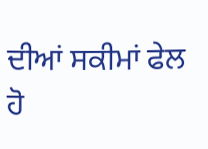ਦੀਆਂ ਸਕੀਮਾਂ ਫੇਲ ਹੋ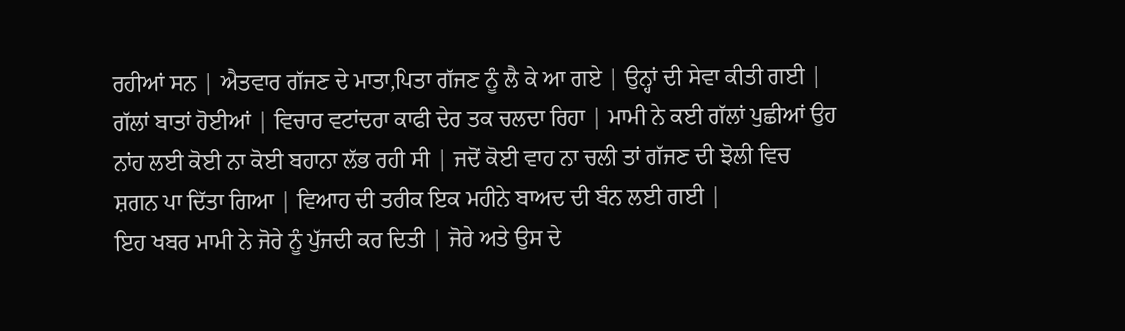ਰਹੀਆਂ ਸਨ | ਐਤਵਾਰ ਗੱਜਣ ਦੇ ਮਾਤਾ,ਪਿਤਾ ਗੱਜਣ ਨੂੰ ਲੈ ਕੇ ਆ ਗਏ | ਉਨ੍ਹਾਂ ਦੀ ਸੇਵਾ ਕੀਤੀ ਗਈ | ਗੱਲਾਂ ਬਾਤਾਂ ਹੋਈਆਂ | ਵਿਚਾਰ ਵਟਾਂਦਰਾ ਕਾਫੀ ਦੇਰ ਤਕ ਚਲਦਾ ਰਿਹਾ | ਮਾਮੀ ਨੇ ਕਈ ਗੱਲਾਂ ਪੁਛੀਆਂ ਉਹ ਨਾਂਹ ਲਈ ਕੋਈ ਨਾ ਕੋਈ ਬਹਾਨਾ ਲੱਭ ਰਹੀ ਸੀ | ਜਦੋਂ ਕੋਈ ਵਾਹ ਨਾ ਚਲੀ ਤਾਂ ਗੱਜਣ ਦੀ ਝੋਲੀ ਵਿਚ ਸ਼ਗਨ ਪਾ ਦਿੱਤਾ ਗਿਆ | ਵਿਆਹ ਦੀ ਤਰੀਕ ਇਕ ਮਹੀਨੇ ਬਾਅਦ ਦੀ ਬੰਨ ਲਈ ਗਈ |
ਇਹ ਖਬਰ ਮਾਮੀ ਨੇ ਜੋਰੇ ਨੂੰ ਪੁੱਜਦੀ ਕਰ ਦਿਤੀ | ਜੋਰੇ ਅਤੇ ਉਸ ਦੇ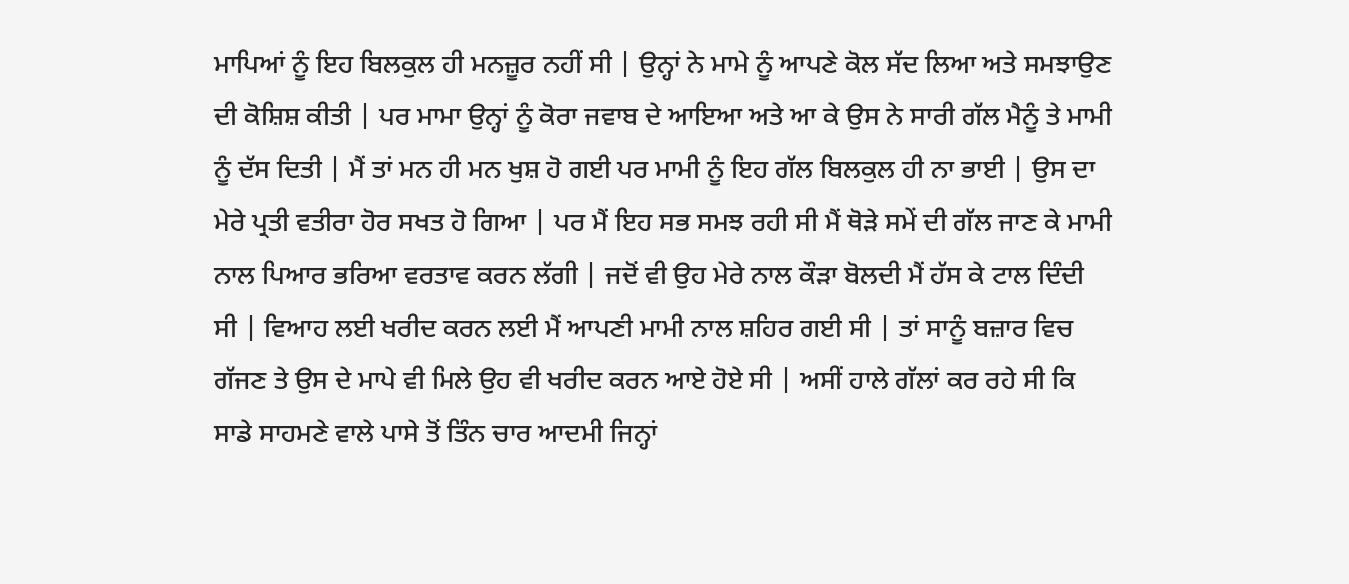ਮਾਪਿਆਂ ਨੂੰ ਇਹ ਬਿਲਕੁਲ ਹੀ ਮਨਜ਼ੂਰ ਨਹੀਂ ਸੀ | ਉਨ੍ਹਾਂ ਨੇ ਮਾਮੇ ਨੂੰ ਆਪਣੇ ਕੋਲ ਸੱਦ ਲਿਆ ਅਤੇ ਸਮਝਾਉਣ ਦੀ ਕੋਸ਼ਿਸ਼ ਕੀਤੀ | ਪਰ ਮਾਮਾ ਉਨ੍ਹਾਂ ਨੂੰ ਕੋਰਾ ਜਵਾਬ ਦੇ ਆਇਆ ਅਤੇ ਆ ਕੇ ਉਸ ਨੇ ਸਾਰੀ ਗੱਲ ਮੈਨੂੰ ਤੇ ਮਾਮੀ ਨੂੰ ਦੱਸ ਦਿਤੀ | ਮੈਂ ਤਾਂ ਮਨ ਹੀ ਮਨ ਖੁਸ਼ ਹੋ ਗਈ ਪਰ ਮਾਮੀ ਨੂੰ ਇਹ ਗੱਲ ਬਿਲਕੁਲ ਹੀ ਨਾ ਭਾਈ | ਉਸ ਦਾ ਮੇਰੇ ਪ੍ਰਤੀ ਵਤੀਰਾ ਹੋਰ ਸਖਤ ਹੋ ਗਿਆ | ਪਰ ਮੈਂ ਇਹ ਸਭ ਸਮਝ ਰਹੀ ਸੀ ਮੈਂ ਥੋੜੇ ਸਮੇਂ ਦੀ ਗੱਲ ਜਾਣ ਕੇ ਮਾਮੀ ਨਾਲ ਪਿਆਰ ਭਰਿਆ ਵਰਤਾਵ ਕਰਨ ਲੱਗੀ | ਜਦੋਂ ਵੀ ਉਹ ਮੇਰੇ ਨਾਲ ਕੌੜਾ ਬੋਲਦੀ ਮੈਂ ਹੱਸ ਕੇ ਟਾਲ ਦਿੰਦੀ ਸੀ | ਵਿਆਹ ਲਈ ਖਰੀਦ ਕਰਨ ਲਈ ਮੈਂ ਆਪਣੀ ਮਾਮੀ ਨਾਲ ਸ਼ਹਿਰ ਗਈ ਸੀ | ਤਾਂ ਸਾਨੂੰ ਬਜ਼ਾਰ ਵਿਚ ਗੱਜਣ ਤੇ ਉਸ ਦੇ ਮਾਪੇ ਵੀ ਮਿਲੇ ਉਹ ਵੀ ਖਰੀਦ ਕਰਨ ਆਏ ਹੋਏ ਸੀ | ਅਸੀਂ ਹਾਲੇ ਗੱਲਾਂ ਕਰ ਰਹੇ ਸੀ ਕਿ ਸਾਡੇ ਸਾਹਮਣੇ ਵਾਲੇ ਪਾਸੇ ਤੋਂ ਤਿੰਨ ਚਾਰ ਆਦਮੀ ਜਿਨ੍ਹਾਂ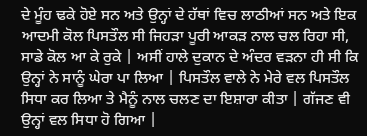ਦੇ ਮੂੰਹ ਢਕੇ ਹੋਏ ਸਨ ਅਤੇ ਉਨ੍ਹਾਂ ਦੇ ਹੱਥਾਂ ਵਿਚ ਲਾਠੀਆਂ ਸਨ ਅਤੇ ਇਕ ਆਦਮੀ ਕੋਲ ਪਿਸਤੌਲ ਸੀ ਜਿਹੜਾ ਪੂਰੀ ਆਕੜ ਨਾਲ ਚਲ ਰਿਹਾ ਸੀ, ਸਾਡੇ ਕੋਲ ਆ ਕੇ ਰੁਕੇ | ਅਸੀਂ ਹਾਲੇ ਦੁਕਾਨ ਦੇ ਅੰਦਰ ਵੜਨਾ ਹੀ ਸੀ ਕਿ ਉਨ੍ਹਾਂ ਨੇ ਸਾਨੂੰ ਘੇਰਾ ਪਾ ਲਿਆ | ਪਿਸਤੌਲ ਵਾਲੇ ਨੇ ਮੇਰੇ ਵਲ ਪਿਸਤੌਲ ਸਿਧਾ ਕਰ ਲਿਆ ਤੇ ਮੈਨੂੰ ਨਾਲ ਚਲਣ ਦਾ ਇਸ਼ਾਰਾ ਕੀਤਾ | ਗੱਜਣ ਵੀ ਉਨ੍ਹਾਂ ਵਲ ਸਿਧਾ ਹੋ ਗਿਆ |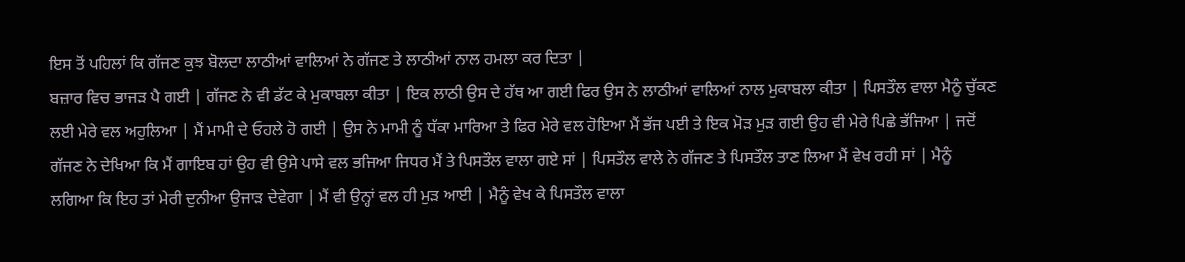ਇਸ ਤੋਂ ਪਹਿਲਾਂ ਕਿ ਗੱਜਣ ਕੁਝ ਬੋਲਦਾ ਲਾਠੀਆਂ ਵਾਲਿਆਂ ਨੇ ਗੱਜਣ ਤੇ ਲਾਠੀਆਂ ਨਾਲ ਹਮਲਾ ਕਰ ਦਿਤਾ |
ਬਜ਼ਾਰ ਵਿਚ ਭਾਜੜ ਪੈ ਗਈ | ਗੱਜਣ ਨੇ ਵੀ ਡੱਟ ਕੇ ਮੁਕਾਬਲਾ ਕੀਤਾ | ਇਕ ਲਾਠੀ ਉਸ ਦੇ ਹੱਥ ਆ ਗਈ ਫਿਰ ਉਸ ਨੇ ਲਾਠੀਆਂ ਵਾਲਿਆਂ ਨਾਲ ਮੁਕਾਬਲਾ ਕੀਤਾ | ਪਿਸਤੌਲ ਵਾਲਾ ਮੈਨੂੰ ਚੁੱਕਣ ਲਈ ਮੇਰੇ ਵਲ ਅਹੁਲਿਆ | ਮੈਂ ਮਾਮੀ ਦੇ ਓਹਲੇ ਹੋ ਗਈ | ਉਸ ਨੇ ਮਾਮੀ ਨੂੰ ਧੱਕਾ ਮਾਰਿਆ ਤੇ ਫਿਰ ਮੇਰੇ ਵਲ ਹੋਇਆ ਮੈਂ ਭੱਜ ਪਈ ਤੇ ਇਕ ਮੋੜ ਮੁੜ ਗਈ ਉਹ ਵੀ ਮੇਰੇ ਪਿਛੇ ਭੱਜਿਆ | ਜਦੋਂ ਗੱਜਣ ਨੇ ਦੇਖਿਆ ਕਿ ਮੈਂ ਗਾਇਬ ਹਾਂ ਉਹ ਵੀ ਉਸੇ ਪਾਸੇ ਵਲ ਭਜਿਆ ਜਿਧਰ ਮੈਂ ਤੇ ਪਿਸਤੌਲ ਵਾਲਾ ਗਏ ਸਾਂ | ਪਿਸਤੌਲ ਵਾਲੇ ਨੇ ਗੱਜਣ ਤੇ ਪਿਸਤੌਲ ਤਾਣ ਲਿਆ ਮੈਂ ਵੇਖ ਰਹੀ ਸਾਂ | ਮੈਨੂੰ ਲਗਿਆ ਕਿ ਇਹ ਤਾਂ ਮੇਰੀ ਦੁਨੀਆ ਉਜਾੜ ਦੇਵੇਗਾ | ਮੈਂ ਵੀ ਉਨ੍ਹਾਂ ਵਲ ਹੀ ਮੁੜ ਆਈ | ਮੈਨੂੰ ਵੇਖ ਕੇ ਪਿਸਤੌਲ ਵਾਲਾ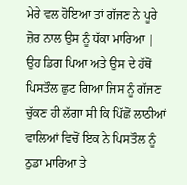ਮੇਰੇ ਵਲ ਹੋਇਆ ਤਾਂ ਗੱਜਣ ਨੇ ਪੂਰੇ ਜ਼ੋਰ ਨਾਲ ਉਸ ਨੂੰ ਧੱਕਾ ਮਾਰਿਆ | ਉਹ ਡਿਗ ਪਿਆ ਅਤੇ ਉਸ ਦੇ ਹੱਥੋਂ ਪਿਸਤੌਲ ਛੁਟ ਗਿਆ ਜਿਸ ਨੂੰ ਗੱਜਣ ਚੁੱਕਣ ਹੀ ਲੱਗਾ ਸੀ ਕਿ ਪਿੱਛੋਂ ਲਾਠੀਆਂ ਵਾਲਿਆਂ ਵਿਚੋਂ ਇਕ ਨੇ ਪਿਸਤੌਲ ਨੂੰ ਠੁਡਾ ਮਾਰਿਆ ਤੇ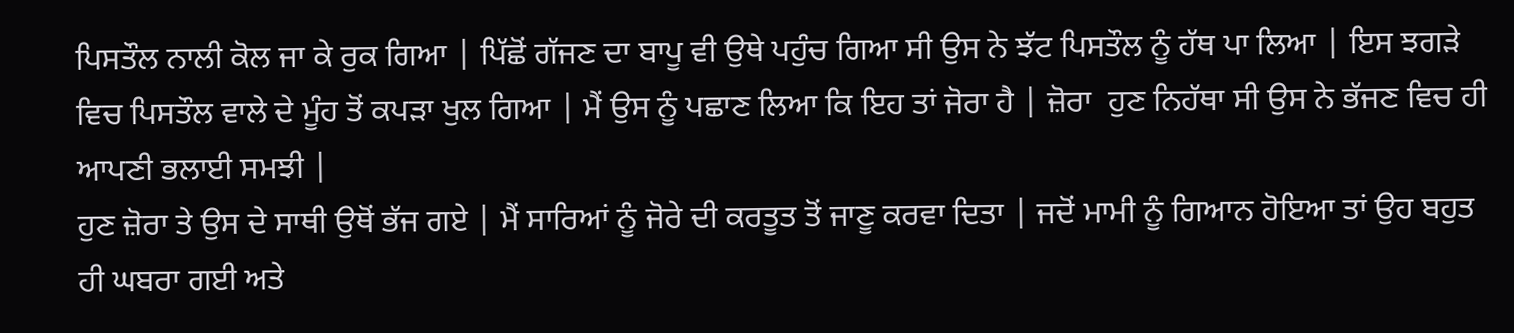ਪਿਸਤੌਲ ਨਾਲੀ ਕੋਲ ਜਾ ਕੇ ਰੁਕ ਗਿਆ | ਪਿੱਛੋਂ ਗੱਜਣ ਦਾ ਬਾਪੂ ਵੀ ਉਥੇ ਪਹੁੰਚ ਗਿਆ ਸੀ ਉਸ ਨੇ ਝੱਟ ਪਿਸਤੌਲ ਨੂੰ ਹੱਥ ਪਾ ਲਿਆ | ਇਸ ਝਗੜੇ ਵਿਚ ਪਿਸਤੌਲ ਵਾਲੇ ਦੇ ਮੂੰਹ ਤੋਂ ਕਪੜਾ ਖੁਲ ਗਿਆ | ਮੈਂ ਉਸ ਨੂੰ ਪਛਾਣ ਲਿਆ ਕਿ ਇਹ ਤਾਂ ਜੋਰਾ ਹੈ | ਜ਼ੋਰਾ  ਹੁਣ ਨਿਹੱਥਾ ਸੀ ਉਸ ਨੇ ਭੱਜਣ ਵਿਚ ਹੀ ਆਪਣੀ ਭਲਾਈ ਸਮਝੀ |
ਹੁਣ ਜ਼ੋਰਾ ਤੇ ਉਸ ਦੇ ਸਾਥੀ ਉਥੋਂ ਭੱਜ ਗਏ | ਮੈਂ ਸਾਰਿਆਂ ਨੂੰ ਜੋਰੇ ਦੀ ਕਰਤੂਤ ਤੋਂ ਜਾਣੂ ਕਰਵਾ ਦਿਤਾ | ਜਦੋਂ ਮਾਮੀ ਨੂੰ ਗਿਆਨ ਹੋਇਆ ਤਾਂ ਉਹ ਬਹੁਤ ਹੀ ਘਬਰਾ ਗਈ ਅਤੇ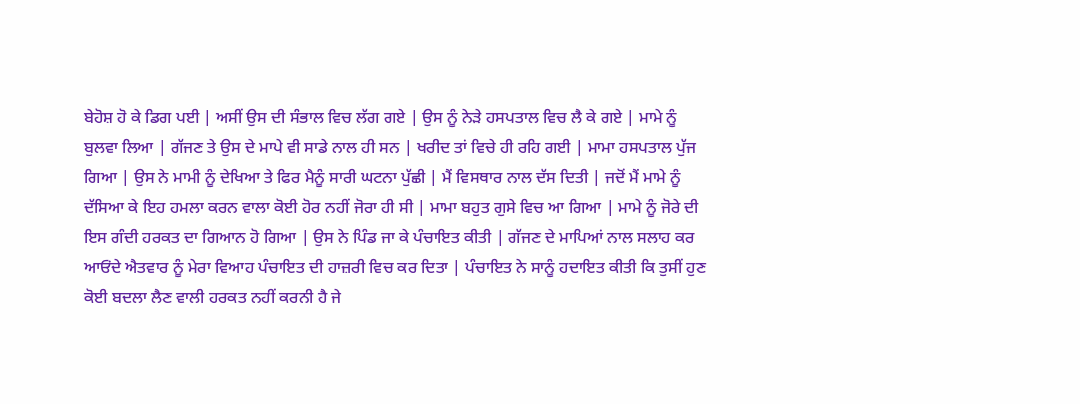ਬੇਹੋਸ਼ ਹੋ ਕੇ ਡਿਗ ਪਈ | ਅਸੀਂ ਉਸ ਦੀ ਸੰਭਾਲ ਵਿਚ ਲੱਗ ਗਏ | ਉਸ ਨੂੰ ਨੇੜੇ ਹਸਪਤਾਲ ਵਿਚ ਲੈ ਕੇ ਗਏ | ਮਾਮੇ ਨੂੰ ਬੁਲਵਾ ਲਿਆ | ਗੱਜਣ ਤੇ ਉਸ ਦੇ ਮਾਪੇ ਵੀ ਸਾਡੇ ਨਾਲ ਹੀ ਸਨ | ਖਰੀਦ ਤਾਂ ਵਿਚੇ ਹੀ ਰਹਿ ਗਈ | ਮਾਮਾ ਹਸਪਤਾਲ ਪੁੱਜ ਗਿਆ | ਉਸ ਨੇ ਮਾਮੀ ਨੂੰ ਦੇਖਿਆ ਤੇ ਫਿਰ ਮੈਨੂੰ ਸਾਰੀ ਘਟਨਾ ਪੁੱਛੀ | ਮੈਂ ਵਿਸਥਾਰ ਨਾਲ ਦੱਸ ਦਿਤੀ | ਜਦੋਂ ਮੈਂ ਮਾਮੇ ਨੂੰ ਦੱਸਿਆ ਕੇ ਇਹ ਹਮਲਾ ਕਰਨ ਵਾਲਾ ਕੋਈ ਹੋਰ ਨਹੀਂ ਜੋਰਾ ਹੀ ਸੀ | ਮਾਮਾ ਬਹੁਤ ਗੁਸੇ ਵਿਚ ਆ ਗਿਆ | ਮਾਮੇ ਨੂੰ ਜੋਰੇ ਦੀ ਇਸ ਗੰਦੀ ਹਰਕਤ ਦਾ ਗਿਆਨ ਹੋ ਗਿਆ | ਉਸ ਨੇ ਪਿੰਡ ਜਾ ਕੇ ਪੰਚਾਇਤ ਕੀਤੀ | ਗੱਜਣ ਦੇ ਮਾਪਿਆਂ ਨਾਲ ਸਲਾਹ ਕਰ ਆਓਂਦੇ ਐਤਵਾਰ ਨੂੰ ਮੇਰਾ ਵਿਆਹ ਪੰਚਾਇਤ ਦੀ ਹਾਜ਼ਰੀ ਵਿਚ ਕਰ ਦਿਤਾ | ਪੰਚਾਇਤ ਨੇ ਸਾਨੂੰ ਹਦਾਇਤ ਕੀਤੀ ਕਿ ਤੁਸੀਂ ਹੁਣ ਕੋਈ ਬਦਲਾ ਲੈਣ ਵਾਲੀ ਹਰਕਤ ਨਹੀਂ ਕਰਨੀ ਹੈ ਜੇ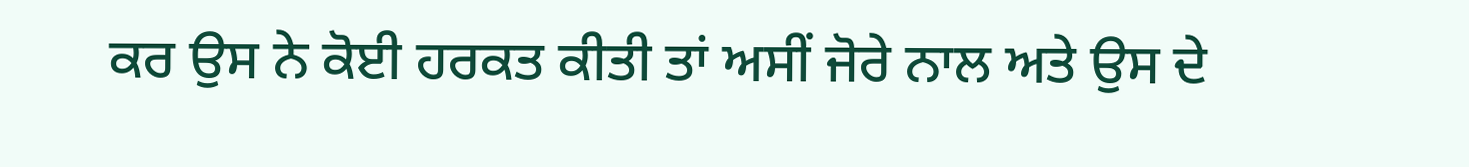ਕਰ ਉਸ ਨੇ ਕੋਈ ਹਰਕਤ ਕੀਤੀ ਤਾਂ ਅਸੀਂ ਜੋਰੇ ਨਾਲ ਅਤੇ ਉਸ ਦੇ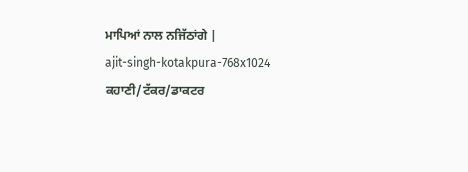ਮਾਪਿਆਂ ਨਾਲ ਨਜਿੱਠਾਂਗੇ |
ajit-singh-kotakpura-768x1024 ਕਹਾਣੀ/ਟੱਕਰ/ਡਾਕਟਰ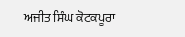ਅਜੀਤ ਸਿੰਘ ਕੋਟਕਪੂਰਾ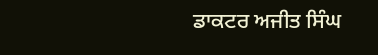ਡਾਕਟਰ ਅਜੀਤ ਸਿੰਘ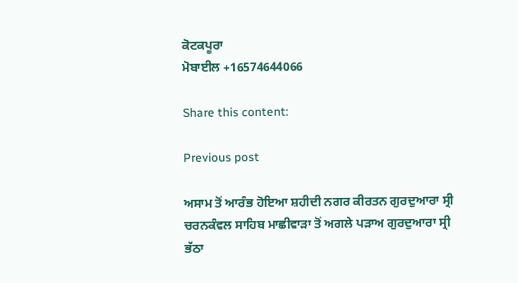ਕੋਟਕਪੂਰਾ
ਮੋਬਾਈਲ +16574644066

Share this content:

Previous post

ਅਸਾਮ ਤੋਂ ਆਰੰਭ ਹੋਇਆ ਸ਼ਹੀਦੀ ਨਗਰ ਕੀਰਤਨ ਗੁਰਦੁਆਰਾ ਸ੍ਰੀ ਚਰਨਕੰਵਲ ਸਾਹਿਬ ਮਾਛੀਵਾੜਾ ਤੋਂ ਅਗਲੇ ਪੜਾਅ ਗੁਰਦੁਆਰਾ ਸ੍ਰੀ ਭੱਠਾ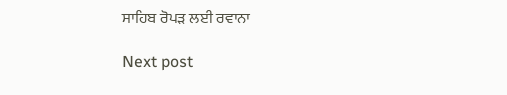ਸਾਹਿਬ ਰੋਪੜ ਲਈ ਰਵਾਨਾ

Next post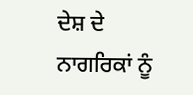ਦੇਸ਼ ਦੇ ਨਾਗਰਿਕਾਂ ਨੂੰ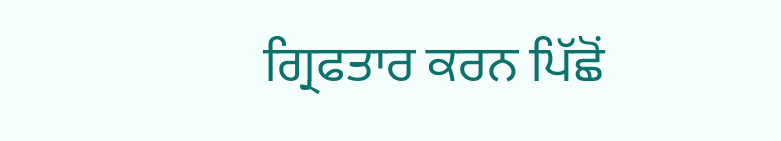ਗ੍ਰਿਫਤਾਰ ਕਰਨ ਪਿੱਛੋਂ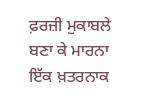ਫ਼ਰਜ਼ੀ ਮੁਕਾਬਲੇ ਬਣਾ ਕੇ ਮਾਰਨਾ ਇੱਕ ਖ਼ਤਰਨਾਕ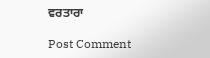ਵਰਤਾਰਾ

Post Comment